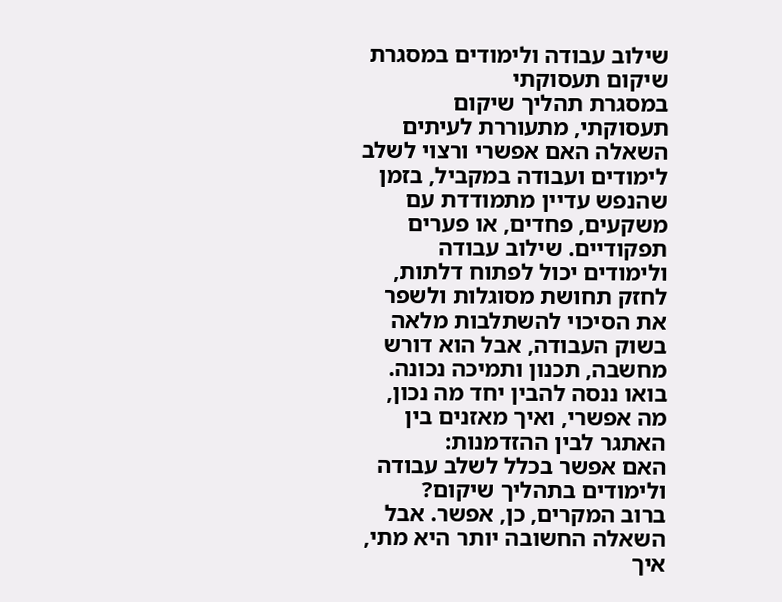שילוב עבודה ולימודים במסגרת שיקום תעסוקתי
במסגרת תהליך שיקום תעסוקתי, מתעוררת לעיתים השאלה האם אפשרי ורצוי לשלב לימודים ועבודה במקביל, בזמן שהנפש עדיין מתמודדת עם משקעים, פחדים, או פערים תפקודיים. שילוב עבודה ולימודים יכול לפתוח דלתות, לחזק תחושת מסוגלות ולשפר את הסיכוי להשתלבות מלאה בשוק העבודה, אבל הוא דורש מחשבה, תכנון ותמיכה נכונה.
בואו ננסה להבין יחד מה נכון, מה אפשרי, ואיך מאזנים בין האתגר לבין ההזדמנות:
האם אפשר בכלל לשלב עבודה ולימודים בתהליך שיקום?
ברוב המקרים, כן, אפשר. אבל השאלה החשובה יותר היא מתי, איך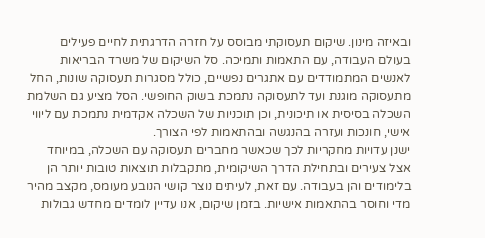ובאיזה מינון. שיקום תעסוקתי מבוסס על חזרה הדרגתית לחיים פעילים בעולם העבודה, עם התאמות ותמיכה. סל השיקום של משרד הבריאות לאנשים המתמודדים עם אתגרים נפשיים, כולל מסגרות תעסוקה שונות, החל מתעסוקה מוגנת ועד לתעסוקה נתמכת בשוק החופשי. הסל מציע גם השלמת השכלה בסיסית או תיכונית, וכן תוכניות של השכלה אקדמית נתמכת עם ליווי אישי, חונכות ועזרה בהנגשה ובהתאמות לפי הצורך.
ישנן עדויות מחקריות לכך שכאשר מחברים תעסוקה עם השכלה, במיוחד אצל צעירים ובתחילת הדרך השיקומית, מתקבלות תוצאות טובות יותר הן בלימודים והן בעבודה. עם זאת, לעיתים נוצר קושי הנובע מעומס, מקצב מהיר מדי וחוסר בהתאמות אישיות. בזמן שיקום, אנו עדיין לומדים מחדש גבולות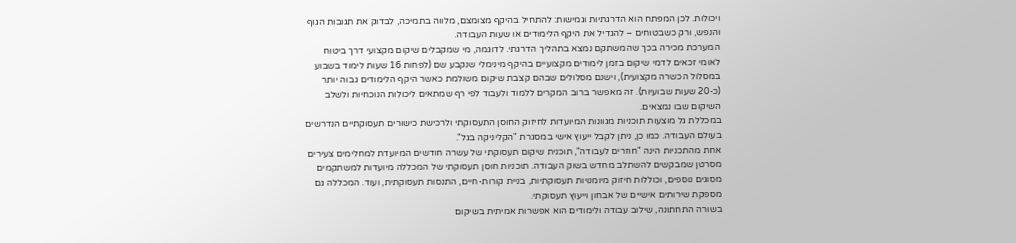ויכולות. לכן המפתח הוא הדרגתיות וגמישות: להתחיל בהיקף מצומצם, מלווה בתמיכה, לבדוק את תגובות הגוף והנפש, ורק כשבטוחים – להגדיל את היקף הלימודים או שעות העבודה.
המערכת מכירה בכך שהמשתקם נמצא בתהליך הדרגתי. לדוגמה, מי שמקבלים שיקום מקצועי דרך ביטוח לאומי זכאים לדמי שיקום בזמן לימודים מקצועיים בהיקף מינימלי שנקבע שם (לפחות 16 שעות לימוד בשבוע במסלול הכשרה מקצועית), וישנם מסלולים שבהם קצבת שיקום משולמת כאשר היקף הלימודים גבוה יותר (כ-20 שעות שבועיות). זה מאפשר ברוב המקרים ללמוד ולעבוד לפי רף שמתאים ליכולות הנוכחיות ולשלב השיקום שבו נמצאים.
במכללת גל מוצעות תוכניות מגוונות המיועדות לחיזוק החוסן התעסוקתי ולרכישת כישורים תעסוקתיים הנדרשים בעולם העבודה. כמו כן, ניתן לקבל ייעוץ אישי במסגרת "הקליניקה בגל".
אחת מהתכניות הינה "חוזרים לעבודה", תוכנית שיקום תעסוקתי של עשרה חודשים המיועדת למחלימים צעירים מסרטן שמבקשים להשתלב מחדש בשוק העבודה. תוכניות חוסן תעסוקתי של המכללה מיועדות למשתקמים מסוגים נוספים, וכוללות חיזוק מיומנויות תעסוקתיות, בניית קורות-חיים, התנסות תעסוקתית, ועוד. המכללה גם מספקת שירותים אישיים של אבחון וייעוץ תעסוקתי.
בשורה התחתונה, שילוב עבודה ולימודים הוא אפשרות אמיתית בשיקום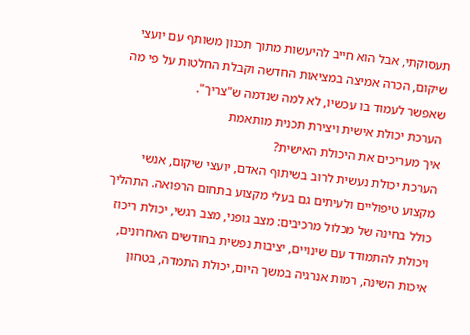תעסוקתי, אבל הוא חייב להיעשות מתוך תכנון משותף עם יועצי שיקום, הכרה אמיצה במציאות החדשה וקבלת החלטות על פי מה שאפשר לעמוד בו עכשיו, לא למה שנדמה ש"צריך".
הערכת יכולת אישית ויצירת תכנית מותאמת
איך מעריכים את היכולת האישית?
הערכת יכולת נעשית לרוב בשיתוף האדם, יועצי שיקום, אנשי מקצוע טיפוליים ולעיתים גם בעלי מקצוע בתחום הרפואה. התהליך כולל בחינה של מכלול מרכיבים: מצב גופני, מצב רגשי, יכולת ריכוז ויכולת להתמודד עם שינויים, יציבות נפשית בחודשים האחרונים, איכות השינה, רמות אנרגיה במשך היום, יכולת התמדה, בטחון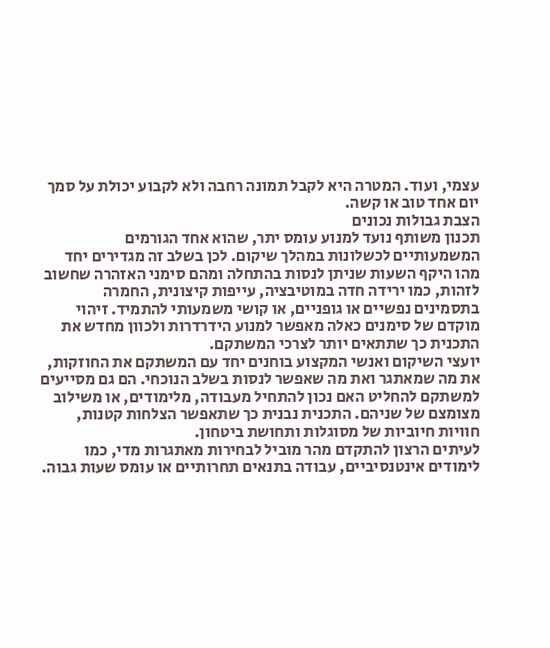עצמי, ועוד. המטרה היא לקבל תמונה רחבה ולא לקבוע יכולת על סמך יום אחד טוב או קשה.
הצבת גבולות נכונים
תכנון משותף נועד למנוע עומס יתר, שהוא אחד הגורמים המשמעותיים לכשלונות במהלך שיקום. לכן בשלב זה מגדירים יחד מהו היקף השעות שניתן לנסות בהתחלה ומהם סימני האזהרה שחשוב לזהות, כמו ירידה חדה במוטיבציה, עייפות קיצונית, החמרה בתסמינים נפשיים או גופניים, או קושי משמעותי להתמיד. זיהוי מוקדם של סימנים כאלה מאפשר למנוע הידרדרות ולכוון מחדש את התכנית כך שתתאים יותר לצרכי המשתקם.
יועצי השיקום ואנשי המקצוע בוחנים יחד עם המשתקם את החוזקות, את מה שמאתגר ואת מה שאפשר לנסות בשלב הנוכחי. הם גם מסייעים למשתקם להחליט האם נכון להתחיל מעבודה, מלימודים, או משילוב מצומצם של שניהם. התכנית נבנית כך שתאפשר הצלחות קטנות, חוויות חיוביות של מסוגלות ותחושת ביטחון.
לעיתים הרצון להתקדם מהר מוביל לבחירות מאתגרות מדי, כמו לימודים אינטנסיביים, עבודה בתנאים תחרותיים או עומס שעות גבוה.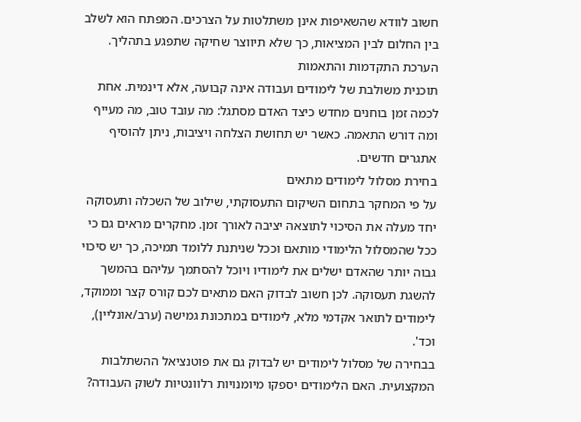חשוב לוודא שהשאיפות אינן משתלטות על הצרכים. המפתח הוא לשלב בין החלום לבין המציאות, כך שלא תיווצר שחיקה שתפגע בתהליך.
הערכת התקדמות והתאמות
תוכנית משולבת של לימודים ועבודה אינה קבועה, אלא דינמית. אחת לכמה זמן בוחנים מחדש כיצד האדם מסתגל: מה עובד טוב, מה מעייף ומה דורש התאמה. כאשר יש תחושת הצלחה ויציבות, ניתן להוסיף אתגרים חדשים.
בחירת מסלול לימודים מתאים
על פי המחקר בתחום השיקום התעסוקתי, שילוב של השכלה ותעסוקה יחד מעלה את הסיכוי לתוצאה יציבה לאורך זמן. מחקרים מראים גם כי ככל שהמסלול הלימודי מותאם וככל שניתנת ללומד תמיכה, כך יש סיכוי גבוה יותר שהאדם ישלים את לימודיו ויוכל להסתמך עליהם בהמשך להשגת תעסוקה. לכן חשוב לבדוק האם מתאים לכם קורס קצר וממוקד, לימודים לתואר אקדמי מלא, לימודים במתכונת גמישה (ערב/אונליין), וכד'.
בבחירה של מסלול לימודים יש לבדוק גם את פוטנציאל ההשתלבות המקצועית. האם הלימודים יספקו מיומנויות רלוונטיות לשוק העבודה?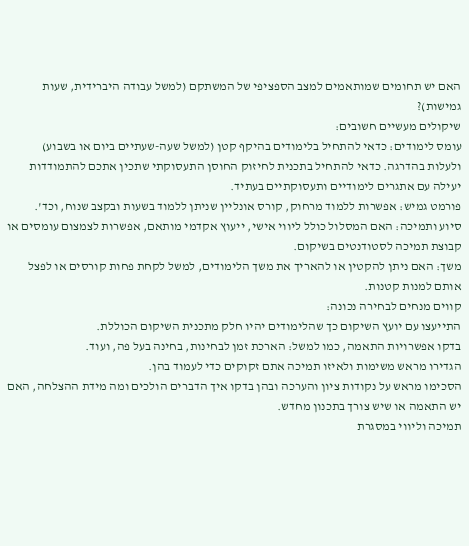האם יש תחומים שמותאמים למצב הספציפי של המשתקם (למשל עבודה היברידית, שעות גמישות)?
שיקולים מעשיים חשובים:
עומס לימודים: כדאי להתחיל בלימודים בהיקף קטן (למשל שעה-שעתיים ביום או בשבוע) ולעלות בהדרגה. כדאי להתחיל בתכנית לחיזוק החוסן התעסוקתי שתכין אתכם להתמודדות יעילה עם אתגרים לימודיים ותעסוקתיים בעתיד.
פורמט גמיש: אפשרות ללמוד מרחוק, קורס אונליין שניתן ללמוד בשעות ובקצב שנוח, וכד'.
סיוע ותמיכה: האם המסלול כולל ליווי אישי, ייעוץ אקדמי מותאם, אפשרות לצמצום עומסים או קבוצת תמיכה לסטודנטים בשיקום.
משך: האם ניתן להקטין או להאריך את משך הלימודים, למשל לקחת פחות קורסים או לפצל אותם למנות קטנות.
קווים מנחים לבחירה נכונה:
התייעצו עם יועץ השיקום כך שהלימודים יהיו חלק מתכנית השיקום הכוללת.
בדקו אפשרויות התאמה, כמו למשל: הארכת זמן לבחינות, בחינה בעל פה, ועוד.
הגדירו מראש משימות ולאיזו תמיכה אתם זקוקים כדי לעמוד בהן.
הסכימו מראש על נקודות ציון והערכה ובהן בדקו איך הדברים הולכים ומה מידת ההצלחה, האם יש התאמה או שיש צורך בתכנון מחדש.
תמיכה וליווי במסגרת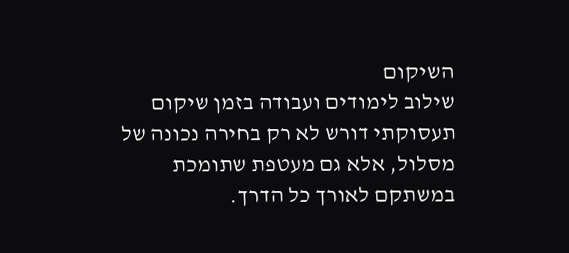השיקום
שילוב לימודים ועבודה בזמן שיקום תעסוקתי דורש לא רק בחירה נכונה של מסלול, אלא גם מעטפת שתומכת במשתקם לאורך כל הדרך.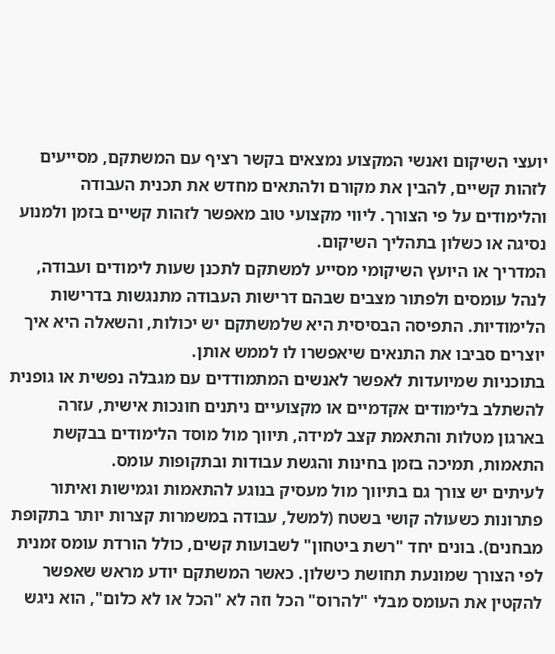יועצי השיקום ואנשי המקצוע נמצאים בקשר רציף עם המשתקם, מסייעים לזהות קשיים, להבין את מקורם ולהתאים מחדש את תכנית העבודה והלימודים על פי הצורך. ליווי מקצועי טוב מאפשר לזהות קשיים בזמן ולמנוע נסיגה או כשלון בתהליך השיקום.
המדריך או היועץ השיקומי מסייע למשתקם לתכנן שעות לימודים ועבודה, לנהל עומסים ולפתור מצבים שבהם דרישות העבודה מתנגשות בדרישות הלימודיות. התפיסה הבסיסית היא שלמשתקם יש יכולות, והשאלה היא איך יוצרים סביבו את התנאים שיאפשרו לו לממש אותן.
בתוכניות שמיועדות לאפשר לאנשים המתמודדים עם מגבלה נפשית או גופנית להשתלב בלימודים אקדמיים או מקצועיים ניתנים חונכות אישית, עזרה בארגון מטלות והתאמת קצב למידה, תיווך מול מוסד הלימודים בבקשת התאמות, תמיכה בזמן בחינות והגשת עבודות ובתקופות עומס.
לעיתים יש צורך גם בתיווך מול מעסיק בנוגע להתאמות וגמישות ואיתור פתרונות כשעולה קושי בשטח (למשל, עבודה במשמרות קצרות יותר בתקופת מבחנים). בונים יחד "רשת ביטחון" לשבועות קשים, כולל הורדת עומס זמנית לפי הצורך שמונעת תחושת כישלון. כאשר המשתקם יודע מראש שאפשר להקטין את העומס מבלי "להרוס" הכל וזה לא "הכל או לא כלום", הוא ניגש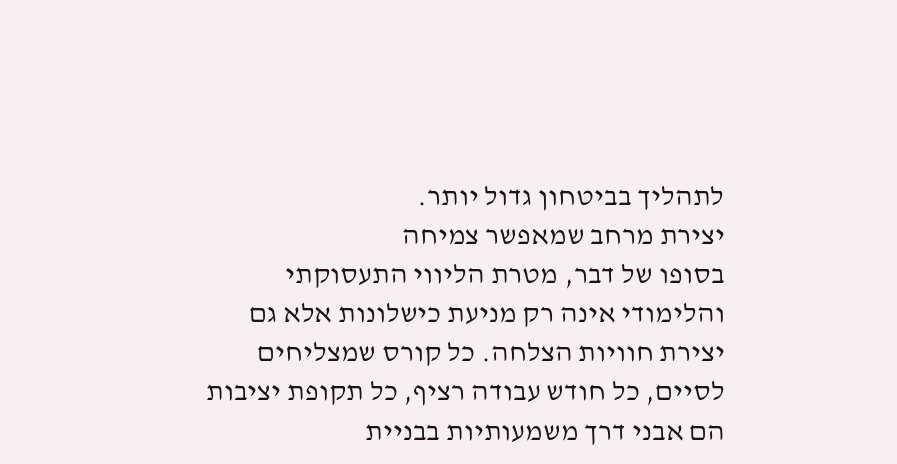לתהליך בביטחון גדול יותר.
יצירת מרחב שמאפשר צמיחה
בסופו של דבר, מטרת הליווי התעסוקתי והלימודי אינה רק מניעת כישלונות אלא גם יצירת חוויות הצלחה. כל קורס שמצליחים לסיים, כל חודש עבודה רציף, כל תקופת יציבות הם אבני דרך משמעותיות בבניית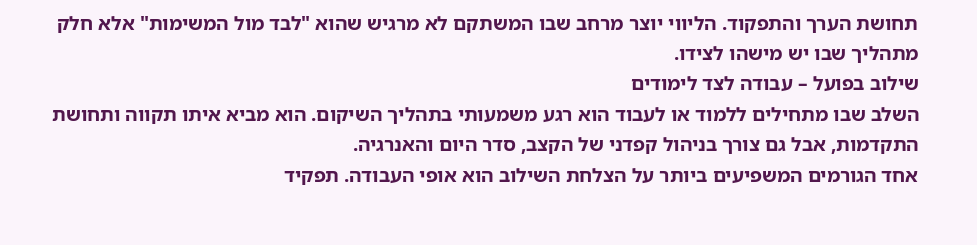תחושת הערך והתפקוד. הליווי יוצר מרחב שבו המשתקם לא מרגיש שהוא "לבד מול המשימות" אלא חלק מתהליך שבו יש מישהו לצידו.
שילוב בפועל – עבודה לצד לימודים
השלב שבו מתחילים ללמוד או לעבוד הוא רגע משמעותי בתהליך השיקום. הוא מביא איתו תקווה ותחושת התקדמות, אבל גם צורך בניהול קפדני של הקצב, סדר היום והאנרגיה.
אחד הגורמים המשפיעים ביותר על הצלחת השילוב הוא אופי העבודה. תפקיד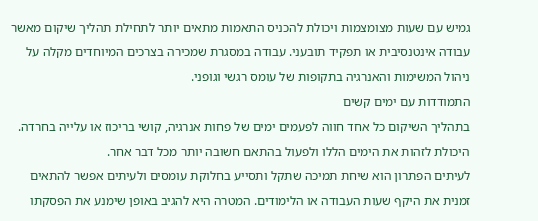גמיש עם שעות מצומצמות ויכולת להכניס התאמות מתאים יותר לתחילת תהליך שיקום מאשר עבודה אינטנסיבית או תפקיד תובעני. עבודה במסגרת שמכירה בצרכים המיוחדים מקלה על ניהול המשימות והאנרגיה בתקופות של עומס רגשי וגופני.
התמודדות עם ימים קשים
בתהליך השיקום כל אחד חווה לפעמים ימים של פחות אנרגיה, קושי בריכוז או עלייה בחרדה. היכולת לזהות את הימים הללו ולפעול בהתאם חשובה יותר מכל דבר אחר.
לעיתים הפתרון הוא שיחת תמיכה שתקל ותסייע בחלוקת עומסים ולעיתים אפשר להתאים זמנית את היקף שעות העבודה או הלימודים. המטרה היא להגיב באופן שימנע את הפסקתו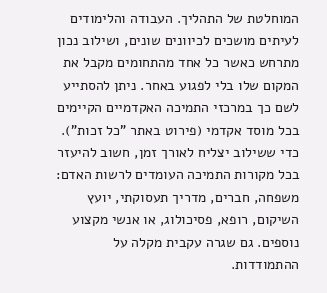המוחלטת של התהליך. העבודה והלימודים לעיתים מושכים לכיוונים שונים, ושילוב נכון מתרחש כאשר כל אחד מהתחומים מקבל את המקום שלו בלי לפגוע באחר. ניתן להסתייע לשם כך במרכזי התמיכה האקדמיים הקיימים בכל מוסד אקדמי (פירוט באתר "כל זכות").
כדי ששילוב יצליח לאורך זמן, חשוב להיעזר בכל מקורות התמיכה העומדים לרשות האדם: משפחה, חברים, מדריך תעסוקתי, יועץ השיקום, רופא, פסיכולוג, או אנשי מקצוע נוספים. גם שגרה עקבית מקלה על ההתמודדות.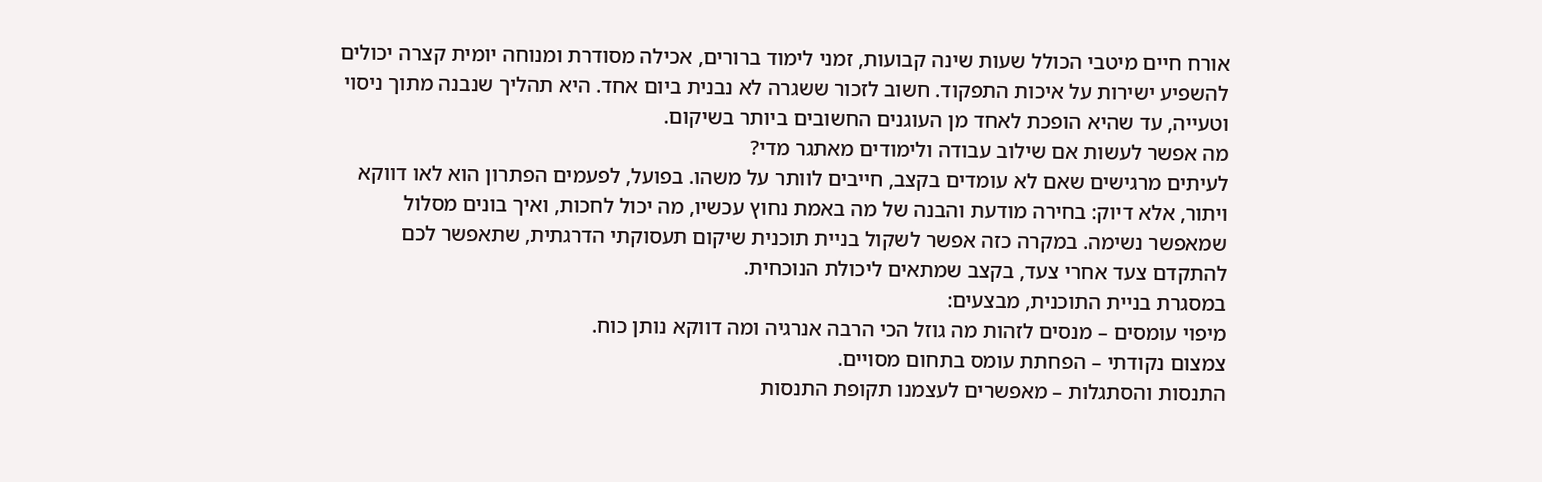אורח חיים מיטבי הכולל שעות שינה קבועות, זמני לימוד ברורים, אכילה מסודרת ומנוחה יומית קצרה יכולים להשפיע ישירות על איכות התפקוד. חשוב לזכור ששגרה לא נבנית ביום אחד. היא תהליך שנבנה מתוך ניסוי וטעייה, עד שהיא הופכת לאחד מן העוגנים החשובים ביותר בשיקום.
מה אפשר לעשות אם שילוב עבודה ולימודים מאתגר מדי?
לעיתים מרגישים שאם לא עומדים בקצב, חייבים לוותר על משהו. בפועל, לפעמים הפתרון הוא לאו דווקא ויתור, אלא דיוק: בחירה מודעת והבנה של מה באמת נחוץ עכשיו, מה יכול לחכות, ואיך בונים מסלול שמאפשר נשימה. במקרה כזה אפשר לשקול בניית תוכנית שיקום תעסוקתי הדרגתית, שתאפשר לכם להתקדם צעד אחרי צעד, בקצב שמתאים ליכולת הנוכחית.
במסגרת בניית התוכנית, מבצעים:
מיפוי עומסים – מנסים לזהות מה גוזל הכי הרבה אנרגיה ומה דווקא נותן כוח.
צמצום נקודתי – הפחתת עומס בתחום מסויים.
התנסות והסתגלות – מאפשרים לעצמנו תקופת התנסות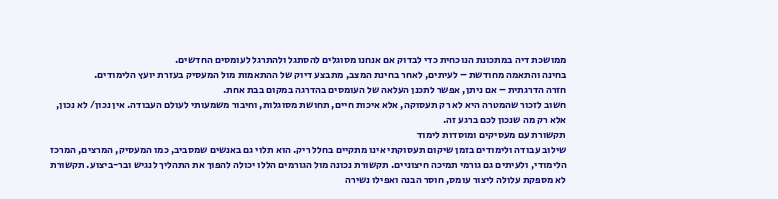ממושכת דיה במתכונת הנוכחית כדי לבדוק אם אנחנו מסוגלים להסתגל ולהתרגל לעומסים החדשים.
בחינה והתאמה מחודשת – לעיתים, לאחר בחינת המצב, מתבצע דיוק של ההתאמות מול המעסיק בעזרת יועץ הלימודים.
חזרה הדרגתית – אם ניתן, אפשר לתכנן העלאה של העומסים בהדרגה במקום בבת אחת.
חשוב לזכור שהמטרה היא לא רק תעסוקה, אלא איכות חיים, תחושת מסוגלות, וחיבור משמעותי לעולם העבודה. אין נכון/ לא נכון, אלא רק מה שנכון לכם ברגע זה.
תקשורת עם מעסיקים ומוסדות לימוד
שילוב עבודה ולימודים בזמן שיקום תעסוקתי אינו מתקיים בחלל ריק. הוא תלוי גם באנשים שמסביב, כמו המעסיק, המרצים, המרכז הלימודי, ולעיתים גם גורמי תמיכה חיצוניים. תקשורת נכונה מול הגורמים הללו יכולה להפוך את התהליך לנגיש ובר-ביצוע. תקשורת לא מספקת עלולה ליצור עומס, חוסר הבנה ואפילו נשירה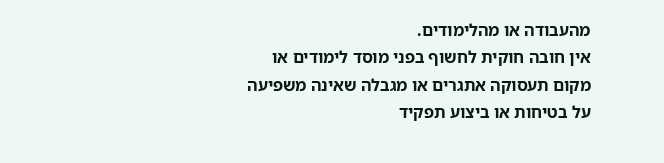מהעבודה או מהלימודים.
אין חובה חוקית לחשוף בפני מוסד לימודים או מקום תעסוקה אתגרים או מגבלה שאינה משפיעה על בטיחות או ביצוע תפקיד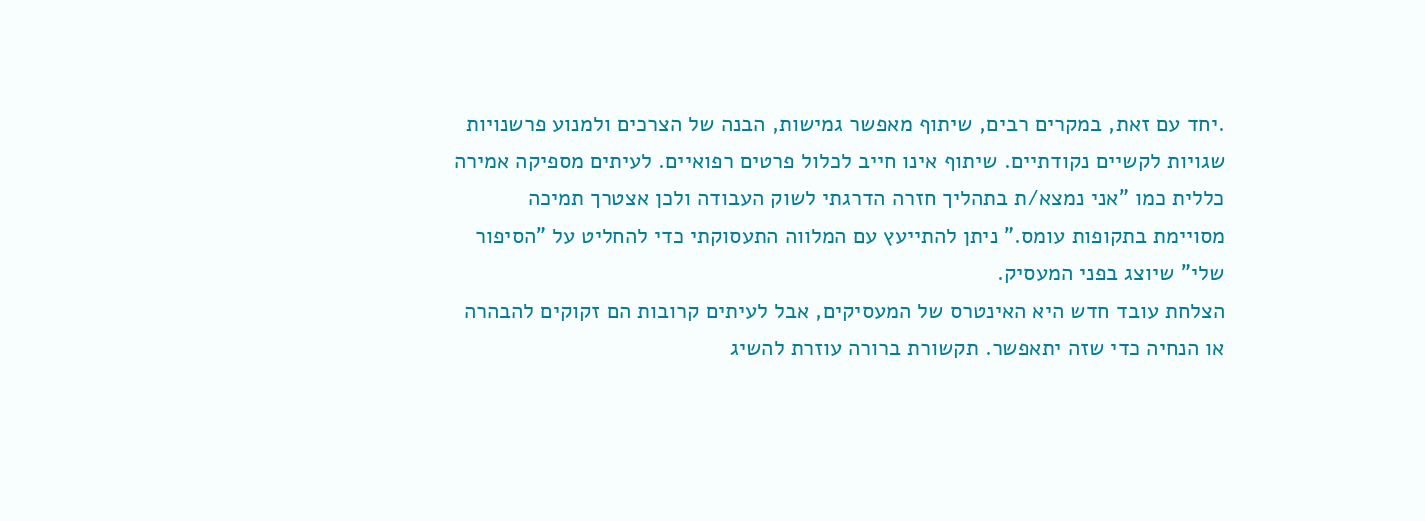.יחד עם זאת, במקרים רבים, שיתוף מאפשר גמישות, הבנה של הצרכים ולמנוע פרשנויות שגויות לקשיים נקודתיים. שיתוף אינו חייב לכלול פרטים רפואיים. לעיתים מספיקה אמירה כללית כמו "אני נמצא/ת בתהליך חזרה הדרגתי לשוק העבודה ולכן אצטרך תמיכה מסויימת בתקופות עומס." ניתן להתייעץ עם המלווה התעסוקתי כדי להחליט על "הסיפור שלי" שיוצג בפני המעסיק.
הצלחת עובד חדש היא האינטרס של המעסיקים, אבל לעיתים קרובות הם זקוקים להבהרה או הנחיה כדי שזה יתאפשר. תקשורת ברורה עוזרת להשיג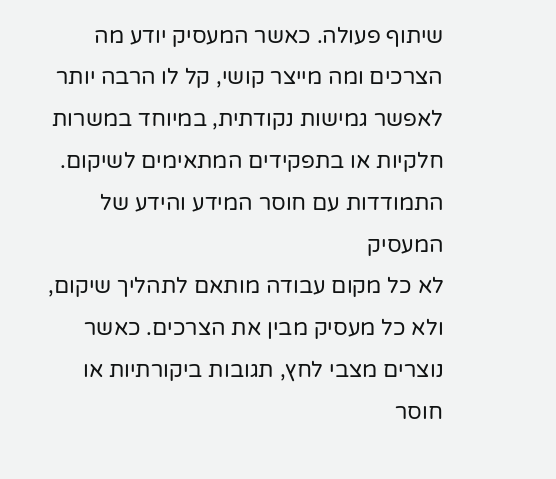שיתוף פעולה. כאשר המעסיק יודע מה הצרכים ומה מייצר קושי, קל לו הרבה יותר לאפשר גמישות נקודתית, במיוחד במשרות חלקיות או בתפקידים המתאימים לשיקום.
התמודדות עם חוסר המידע והידע של המעסיק
לא כל מקום עבודה מותאם לתהליך שיקום, ולא כל מעסיק מבין את הצרכים. כאשר נוצרים מצבי לחץ, תגובות ביקורתיות או חוסר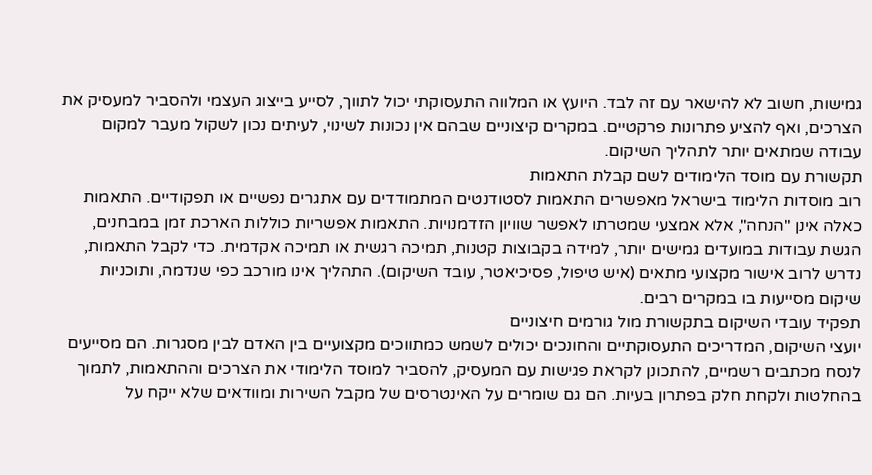גמישות, חשוב לא להישאר עם זה לבד. היועץ או המלווה התעסוקתי יכול לתווך, לסייע בייצוג העצמי ולהסביר למעסיק את הצרכים, ואף להציע פתרונות פרקטיים. במקרים קיצוניים שבהם אין נכונות לשינוי, לעיתים נכון לשקול מעבר למקום עבודה שמתאים יותר לתהליך השיקום.
תקשורת עם מוסד הלימודים לשם קבלת התאמות
רוב מוסדות הלימוד בישראל מאפשרים התאמות לסטודנטים המתמודדים עם אתגרים נפשיים או תפקודיים. התאמות כאלה אינן "הנחה", אלא אמצעי שמטרתו לאפשר שוויון הזדמנויות. התאמות אפשריות כוללות הארכת זמן במבחנים, הגשת עבודות במועדים גמישים יותר, למידה בקבוצות קטנות, תמיכה רגשית או תמיכה אקדמית. כדי לקבל התאמות, נדרש לרוב אישור מקצועי מתאים (איש טיפול, פסיכיאטר, עובד השיקום). התהליך אינו מורכב כפי שנדמה, ותוכניות שיקום מסייעות בו במקרים רבים.
תפקיד עובדי השיקום בתקשורת מול גורמים חיצוניים
יועצי השיקום, המדריכים התעסוקתיים והחונכים יכולים לשמש כמתווכים מקצועיים בין האדם לבין מסגרות. הם מסייעים לנסח מכתבים רשמיים, להתכונן לקראת פגישות עם המעסיק, להסביר למוסד הלימודי את הצרכים וההתאמות, לתמוך בהחלטות ולקחת חלק בפתרון בעיות. הם גם שומרים על האינטרסים של מקבל השירות ומוודאים שלא ייקח על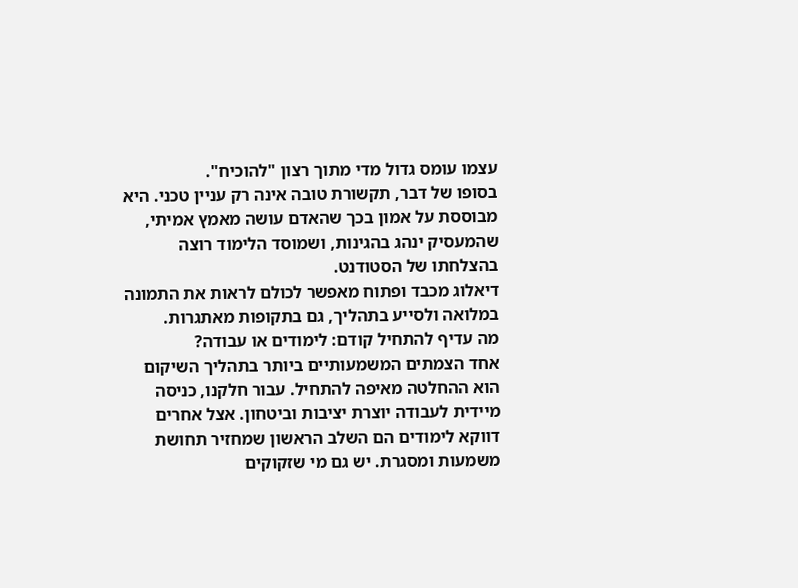עצמו עומס גדול מדי מתוך רצון "להוכיח".
בסופו של דבר, תקשורת טובה אינה רק עניין טכני. היא מבוססת על אמון בכך שהאדם עושה מאמץ אמיתי, שהמעסיק ינהג בהגינות, ושמוסד הלימוד רוצה בהצלחתו של הסטודנט.
דיאלוג מכבד ופתוח מאפשר לכולם לראות את התמונה במלואה ולסייע בתהליך, גם בתקופות מאתגרות.
מה עדיף להתחיל קודם: לימודים או עבודה?
אחד הצמתים המשמעותיים ביותר בתהליך השיקום הוא ההחלטה מאיפה להתחיל. עבור חלקנו, כניסה מיידית לעבודה יוצרת יציבות וביטחון. אצל אחרים דווקא לימודים הם השלב הראשון שמחזיר תחושת משמעות ומסגרת. יש גם מי שזקוקים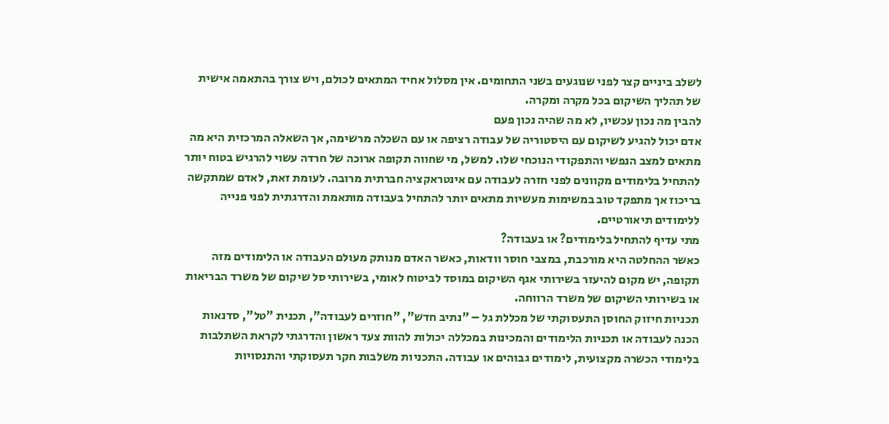לשלב ביניים קצר לפני שנוגעים בשני התחומים. אין מסלול אחיד המתאים לכולם, ויש צורך בהתאמה אישית של תהליך השיקום בכל מקרה ומקרה.
להבין מה נכון עכשיו, לא מה שהיה נכון פעם
אדם יכול להגיע לשיקום עם היסטוריה של עבודה רציפה או עם השכלה מרשימה, אך השאלה המרכזית היא מה מתאים למצב הנפשי והתפקודי הנוכחי שלו. למשל, מי שחווה תקופה ארוכה של חרדה עשוי להרגיש בטוח יותר להתחיל בלימודים מקוונים לפני חזרה לעבודה עם אינטראקציה חברתית מרובה. לעומת זאת, לאדם שמתקשה בריכוז אך מתפקד טוב במשימות מעשיות מתאים יותר להתחיל בעבודה מותאמת והדרגתית לפני פנייה ללימודים תיאורטיים.
מתי עדיף להתחיל בלימודים? או בעבודה?
כאשר ההחלטה היא מורכבת, במצבי חוסר וודאות, כאשר האדם מנותק מעולם העבודה או הלימודים מזה תקופה, יש מקום להיעזר בשירותי אגף השיקום במוסד לביטוח לאומי, בשירותי סל שיקום של משרד הבריאות או בשירותי השיקום של משרד הרווחה.
תכניות חיזוק החוסן התעסוקתי של מכללת גל – "נתיב חדש", "חוזרים לעבודה", תכנית "טל", סדנאות הכנה לעבודה או תכניות הלימודים והמכינות במכללה יכולות להוות צעד ראשון והדרגתי לקראת השתלבות בלימודי הכשרה מקצועית, לימודים גבוהים או עבודה. התכניות משלבות חקר תעסוקתי והתנסויות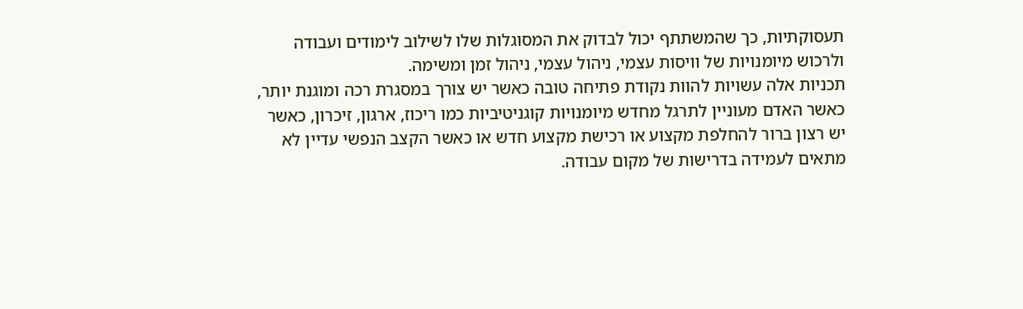תעסוקתיות, כך שהמשתתף יכול לבדוק את המסוגלות שלו לשילוב לימודים ועבודה ולרכוש מיומנויות של וויסות עצמי, ניהול עצמי, ניהול זמן ומשימה.
תכניות אלה עשויות להוות נקודת פתיחה טובה כאשר יש צורך במסגרת רכה ומוגנת יותר, כאשר האדם מעוניין לתרגל מחדש מיומנויות קוגניטיביות כמו ריכוז, ארגון, זיכרון, כאשר יש רצון ברור להחלפת מקצוע או רכישת מקצוע חדש או כאשר הקצב הנפשי עדיין לא מתאים לעמידה בדרישות של מקום עבודה.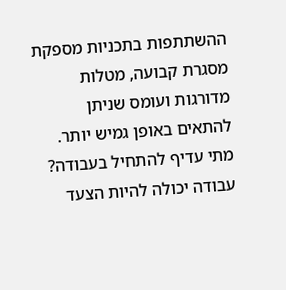ההשתתפות בתכניות מספקת מסגרת קבועה, מטלות מדורגות ועומס שניתן להתאים באופן גמיש יותר.
מתי עדיף להתחיל בעבודה?
עבודה יכולה להיות הצעד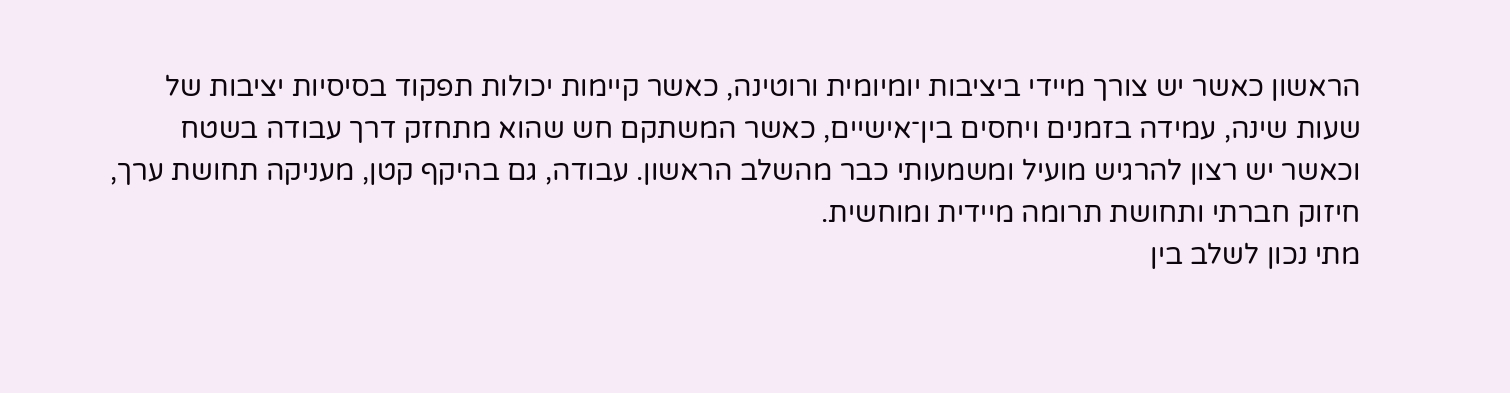הראשון כאשר יש צורך מיידי ביציבות יומיומית ורוטינה, כאשר קיימות יכולות תפקוד בסיסיות יציבות של שעות שינה, עמידה בזמנים ויחסים בין־אישיים, כאשר המשתקם חש שהוא מתחזק דרך עבודה בשטח וכאשר יש רצון להרגיש מועיל ומשמעותי כבר מהשלב הראשון. עבודה, גם בהיקף קטן, מעניקה תחושת ערך, חיזוק חברתי ותחושת תרומה מיידית ומוחשית.
מתי נכון לשלב בין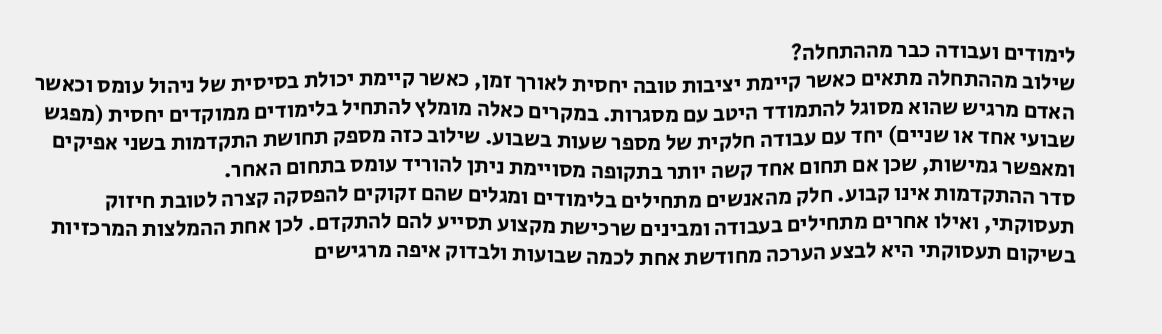לימודים ועבודה כבר מההתחלה?
שילוב מההתחלה מתאים כאשר קיימת יציבות טובה יחסית לאורך זמן, כאשר קיימת יכולת בסיסית של ניהול עומס וכאשר האדם מרגיש שהוא מסוגל להתמודד היטב עם מסגרות. במקרים כאלה מומלץ להתחיל בלימודים ממוקדים יחסית (מפגש שבועי אחד או שניים) יחד עם עבודה חלקית של מספר שעות בשבוע. שילוב כזה מספק תחושת התקדמות בשני אפיקים ומאפשר גמישות, שכן אם תחום אחד קשה יותר בתקופה מסויימת ניתן להוריד עומס בתחום האחר.
סדר ההתקדמות אינו קבוע. חלק מהאנשים מתחילים בלימודים ומגלים שהם זקוקים להפסקה קצרה לטובת חיזוק תעסוקתי, ואילו אחרים מתחילים בעבודה ומבינים שרכישת מקצוע תסייע להם להתקדם. לכן אחת ההמלצות המרכזיות בשיקום תעסוקתי היא לבצע הערכה מחודשת אחת לכמה שבועות ולבדוק איפה מרגישים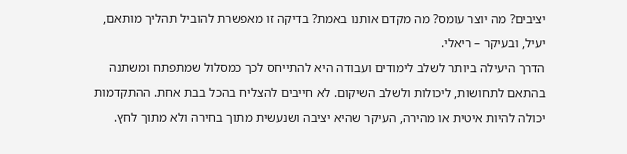יציבים? מה יוצר עומס? מה מקדם אותנו באמת? בדיקה זו מאפשרת להוביל תהליך מותאם, יעיל, ובעיקר – ריאלי.
הדרך היעילה ביותר לשלב לימודים ועבודה היא להתייחס לכך כמסלול שמתפתח ומשתנה בהתאם לתחושות, ליכולות ולשלב השיקום. לא חייבים להצליח בהכל בבת אחת. ההתקדמות יכולה להיות איטית או מהירה, העיקר שהיא יציבה ושנעשית מתוך בחירה ולא מתוך לחץ.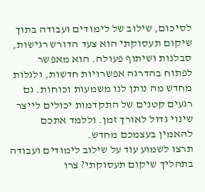לסיכום, שילוב של לימודים ועבודה בתוך שיקום תעסוקתי הוא צעד הדורש רגישות, סבלנות ושיתוף פעולה. הוא מאפשר לפתוח בהדרגה אפשרויות חדשות, ולגלות מחדש מה נותן לנו משמעות וכוחות. גם רגעים קטנים של התקדמות יכולים לייצר שינוי גדול לאורך זמן. וללמד אתכם להאמין בעצמכם מחדש.
תרצו לשמוע עוד על שילוב לימודים ועבודה בתהליך שיקום תעסוקתי? צרו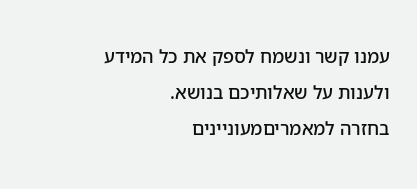עמנו קשר ונשמח לספק את כל המידע ולענות על שאלותיכם בנושא.
בחזרה למאמריםמעוניינים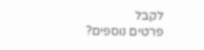לקבל
פרטים נוספים?